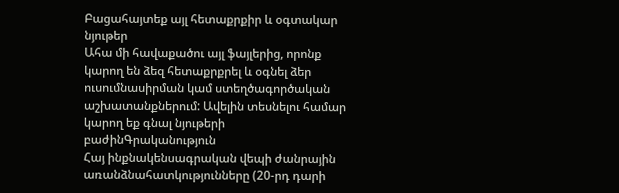Բացահայտեք այլ հետաքրքիր և օգտակար նյութեր
Ահա մի հավաքածու այլ ֆայլերից, որոնք կարող են ձեզ հետաքրքրել և օգնել ձեր ուսումնասիրման կամ ստեղծագործական աշխատանքներում: Ավելին տեսնելու համար կարող եք գնալ նյութերի բաժինԳրականություն
Հայ ինքնակենսագրական վեպի ժանրային առանձնահատկությունները (20-րդ դարի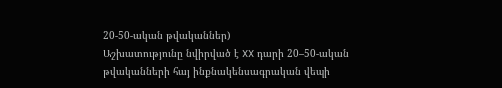20-50-ական թվականներ)
Աշխատությունը նվիրված է XX դարի 20–50-ական թվականների հայ ինքնակենսագրական վեպի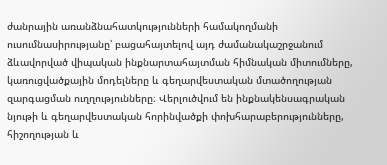ժանրային առանձնահատկությունների համակողմանի ուսումնասիրությանը՝ բացահայտելով այդ ժամանակաշրջանում ձևավորված վիպական ինքնարտահայտման հիմնական միտումները, կառուցվածքային մոդելները և գեղարվեստական մտածողության զարգացման ուղղությունները։ Վերլուծվում են ինքնակենսագրական նյութի և գեղարվեստական հորինվածքի փոխհարաբերությունները, հիշողության և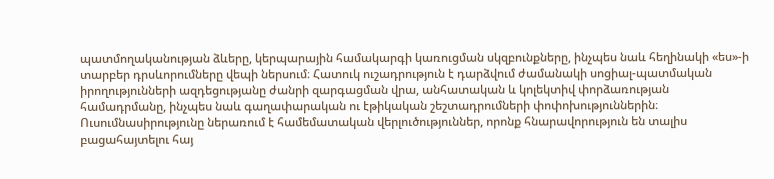պատմողականության ձևերը, կերպարային համակարգի կառուցման սկզբունքները, ինչպես նաև հեղինակի «ես»-ի տարբեր դրսևորումները վեպի ներսում։ Հատուկ ուշադրություն է դարձվում ժամանակի սոցիալ-պատմական իրողությունների ազդեցությանը ժանրի զարգացման վրա, անհատական և կոլեկտիվ փորձառության համադրմանը, ինչպես նաև գաղափարական ու էթիկական շեշտադրումների փոփոխություններին։ Ուսումնասիրությունը ներառում է համեմատական վերլուծություններ, որոնք հնարավորություն են տալիս բացահայտելու հայ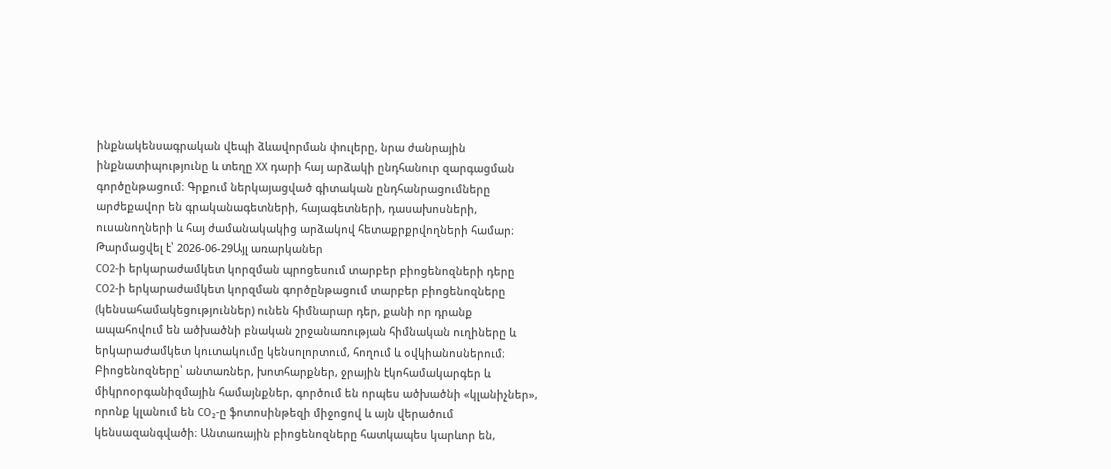ինքնակենսագրական վեպի ձևավորման փուլերը, նրա ժանրային ինքնատիպությունը և տեղը XX դարի հայ արձակի ընդհանուր զարգացման գործընթացում։ Գրքում ներկայացված գիտական ընդհանրացումները արժեքավոր են գրականագետների, հայագետների, դասախոսների, ուսանողների և հայ ժամանակակից արձակով հետաքրքրվողների համար։
Թարմացվել է՝ 2026-06-29Այլ առարկաներ
CO2-ի երկարաժամկետ կորզման պրոցեսում տարբեր բիոցենոզների դերը
CO2-ի երկարաժամկետ կորզման գործընթացում տարբեր բիոցենոզները (կենսահամակեցություններ) ունեն հիմնարար դեր, քանի որ դրանք ապահովում են ածխածնի բնական շրջանառության հիմնական ուղիները և երկարաժամկետ կուտակումը կենսոլորտում, հողում և օվկիանոսներում։ Բիոցենոզները՝ անտառներ, խոտհարքներ, ջրային էկոհամակարգեր և միկրոօրգանիզմային համայնքներ, գործում են որպես ածխածնի «կլանիչներ», որոնք կլանում են CO₂-ը ֆոտոսինթեզի միջոցով և այն վերածում կենսազանգվածի։ Անտառային բիոցենոզները հատկապես կարևոր են,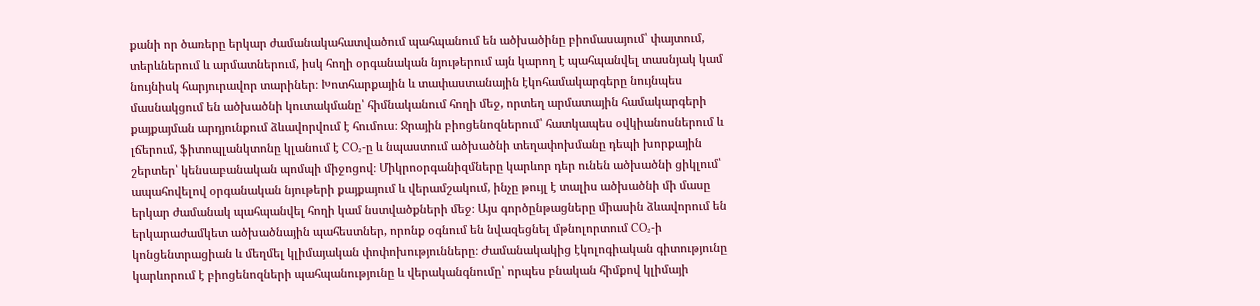քանի որ ծառերը երկար ժամանակահատվածում պահպանում են ածխածինը բիոմասայում՝ փայտում, տերևներում և արմատներում, իսկ հողի օրգանական նյութերում այն կարող է պահպանվել տասնյակ կամ նույնիսկ հարյուրավոր տարիներ։ Խոտհարքային և տափաստանային էկոհամակարգերը նույնպես մասնակցում են ածխածնի կուտակմանը՝ հիմնականում հողի մեջ, որտեղ արմատային համակարգերի քայքայման արդյունքում ձևավորվում է հումուս։ Ջրային բիոցենոզներում՝ հատկապես օվկիանոսներում և լճերում, ֆիտոպլանկտոնը կլանում է CO₂-ը և նպաստում ածխածնի տեղափոխմանը դեպի խորքային շերտեր՝ կենսաբանական պոմպի միջոցով։ Միկրոօրգանիզմները կարևոր դեր ունեն ածխածնի ցիկլում՝ ապահովելով օրգանական նյութերի քայքայում և վերամշակում, ինչը թույլ է տալիս ածխածնի մի մասը երկար ժամանակ պահպանվել հողի կամ նստվածքների մեջ։ Այս գործընթացները միասին ձևավորում են երկարաժամկետ ածխածնային պահեստներ, որոնք օգնում են նվազեցնել մթնոլորտում CO₂-ի կոնցենտրացիան և մեղմել կլիմայական փոփոխությունները։ Ժամանակակից էկոլոգիական գիտությունը կարևորում է բիոցենոզների պահպանությունը և վերականգնումը՝ որպես բնական հիմքով կլիմայի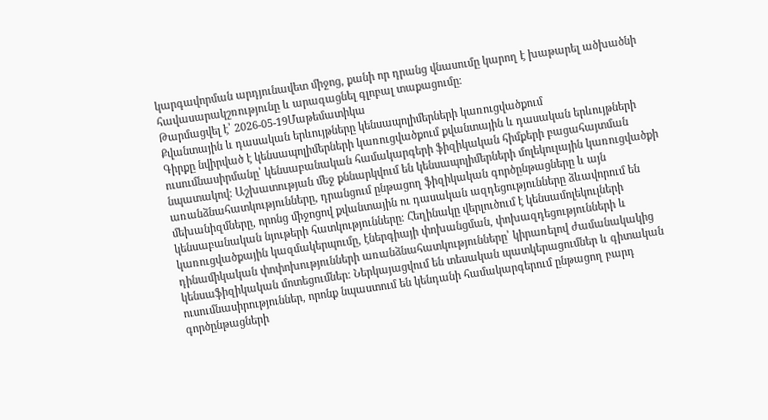կարգավորման արդյունավետ միջոց, քանի որ դրանց վնասումը կարող է խաթարել ածխածնի հավասարակշռությունը և արագացնել գլոբալ տաքացումը։
Թարմացվել է՝ 2026-05-19Մաթեմատիկա
Քվանտային և դասական երևույթները կենսապոլիմերների կառուցվածքում
Գիրքը նվիրված է կենսապոլիմերների կառուցվածքում քվանտային և դասական երևույթների ուսումնասիրմանը՝ կենսաբանական համակարգերի ֆիզիկական հիմքերի բացահայտման նպատակով։ Աշխատության մեջ քննարկվում են կենսապոլիմերների մոլեկուլային կառուցվածքի առանձնահատկությունները, դրանցում ընթացող ֆիզիկական գործընթացները և այն մեխանիզմները, որոնց միջոցով քվանտային ու դասական ազդեցությունները ձևավորում են կենսաբանական նյութերի հատկությունները։ Հեղինակը վերլուծում է կենսամոլեկուլների կառուցվածքային կազմակերպումը, էներգիայի փոխանցման, փոխազդեցությունների և դինամիկական փոփոխությունների առանձնահատկությունները՝ կիրառելով ժամանակակից կենսաֆիզիկական մոտեցումներ։ Ներկայացվում են տեսական պատկերացումներ և գիտական ուսումնասիրություններ, որոնք նպաստում են կենդանի համակարգերում ընթացող բարդ գործընթացների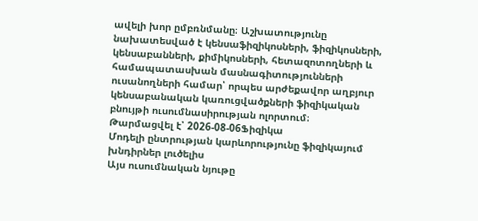ավելի խոր ըմբռնմանը։ Աշխատությունը նախատեսված է կենսաֆիզիկոսների, ֆիզիկոսների, կենսաբանների, քիմիկոսների, հետազոտողների և համապատասխան մասնագիտությունների ուսանողների համար՝ որպես արժեքավոր աղբյուր կենսաբանական կառուցվածքների ֆիզիկական բնույթի ուսումնասիրության ոլորտում։
Թարմացվել է՝ 2026-08-06Ֆիզիկա
Մոդելի ընտրության կարևորությունը ֆիզիկայում խնդիրներ լուծելիս
Այս ուսումնական նյութը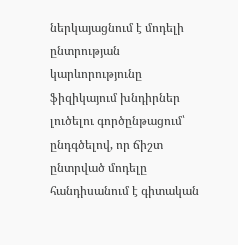ներկայացնում է մոդելի ընտրության կարևորությունը ֆիզիկայում խնդիրներ լուծելու գործընթացում՝ ընդգծելով, որ ճիշտ ընտրված մոդելը հանդիսանում է գիտական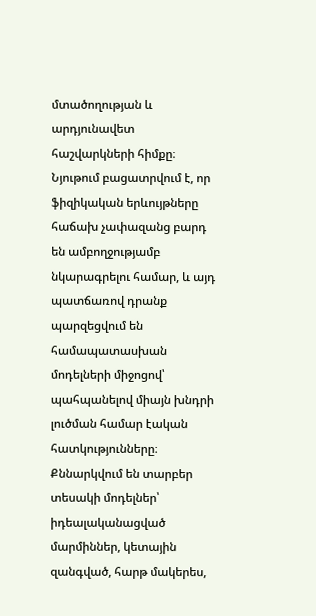մտածողության և արդյունավետ հաշվարկների հիմքը։ Նյութում բացատրվում է, որ ֆիզիկական երևույթները հաճախ չափազանց բարդ են ամբողջությամբ նկարագրելու համար, և այդ պատճառով դրանք պարզեցվում են համապատասխան մոդելների միջոցով՝ պահպանելով միայն խնդրի լուծման համար էական հատկությունները։ Քննարկվում են տարբեր տեսակի մոդելներ՝ իդեալականացված մարմիններ, կետային զանգված, հարթ մակերես,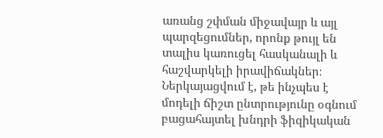առանց շփման միջավայր և այլ պարզեցումներ, որոնք թույլ են տալիս կառուցել հասկանալի և հաշվարկելի իրավիճակներ։ Ներկայացվում է, թե ինչպես է մոդելի ճիշտ ընտրությունը օգնում բացահայտել խնդրի ֆիզիկական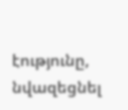էությունը, նվազեցնել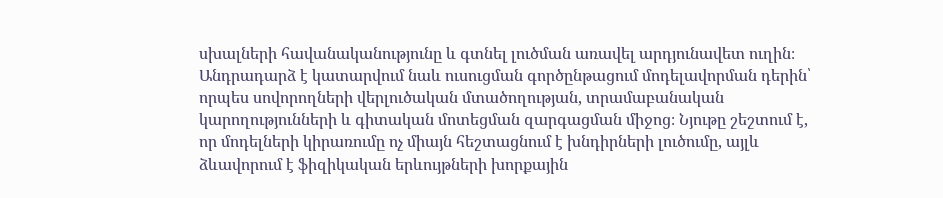սխալների հավանականությունը և գտնել լուծման առավել արդյունավետ ուղին։ Անդրադարձ է կատարվում նաև ուսուցման գործընթացում մոդելավորման դերին՝ որպես սովորողների վերլուծական մտածողության, տրամաբանական կարողությունների և գիտական մոտեցման զարգացման միջոց։ Նյութը շեշտում է, որ մոդելների կիրառումը ոչ միայն հեշտացնում է խնդիրների լուծումը, այլև ձևավորում է ֆիզիկական երևույթների խորքային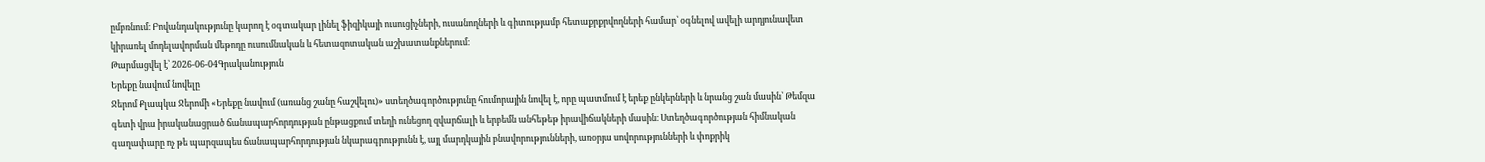ըմբռնում։ Բովանդակությունը կարող է օգտակար լինել ֆիզիկայի ուսուցիչների, ուսանողների և գիտությամբ հետաքրքրվողների համար՝ օգնելով ավելի արդյունավետ կիրառել մոդելավորման մեթոդը ուսումնական և հետազոտական աշխատանքներում։
Թարմացվել է՝ 2026-06-04Գրականություն
Երեքը նավում նովելը
Ջերոմ Քլապկա Ջերոմի «Երեքը նավում (առանց շանը հաշվելու)» ստեղծագործությունը հումորային նովել է, որը պատմում է երեք ընկերների և նրանց շան մասին՝ Թեմզա գետի վրա իրականացրած ճանապարհորդության ընթացքում տեղի ունեցող զվարճալի և երբեմն անհեթեթ իրավիճակների մասին։ Ստեղծագործության հիմնական գաղափարը ոչ թե պարզապես ճանապարհորդության նկարագրությունն է, այլ մարդկային բնավորությունների, առօրյա սովորությունների և փոքրիկ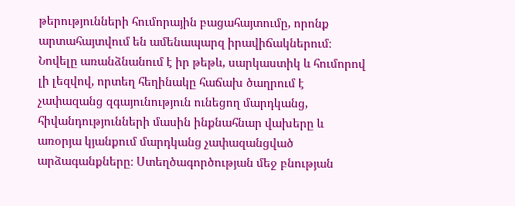թերությունների հումորային բացահայտումը, որոնք արտահայտվում են ամենապարզ իրավիճակներում։ Նովելը առանձնանում է իր թեթև, սարկաստիկ և հումորով լի լեզվով, որտեղ հեղինակը հաճախ ծաղրում է չափազանց զգայունություն ունեցող մարդկանց, հիվանդությունների մասին ինքնահնար վախերը և առօրյա կյանքում մարդկանց չափազանցված արձագանքները։ Ստեղծագործության մեջ բնության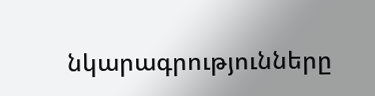նկարագրությունները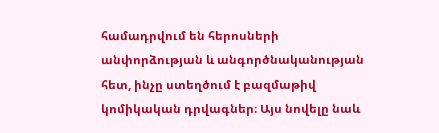համադրվում են հերոսների անփորձության և անգործնականության հետ, ինչը ստեղծում է բազմաթիվ կոմիկական դրվագներ։ Այս նովելը նաև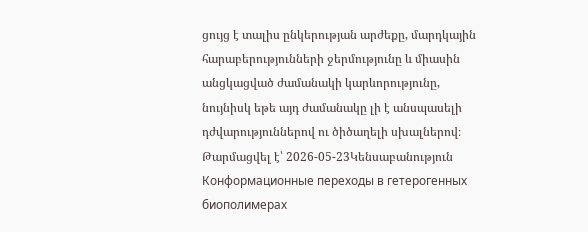ցույց է տալիս ընկերության արժեքը, մարդկային հարաբերությունների ջերմությունը և միասին անցկացված ժամանակի կարևորությունը, նույնիսկ եթե այդ ժամանակը լի է անսպասելի դժվարություններով ու ծիծաղելի սխալներով։
Թարմացվել է՝ 2026-05-23Կենսաբանություն
Конформационные переходы в гетерогенных биополимерах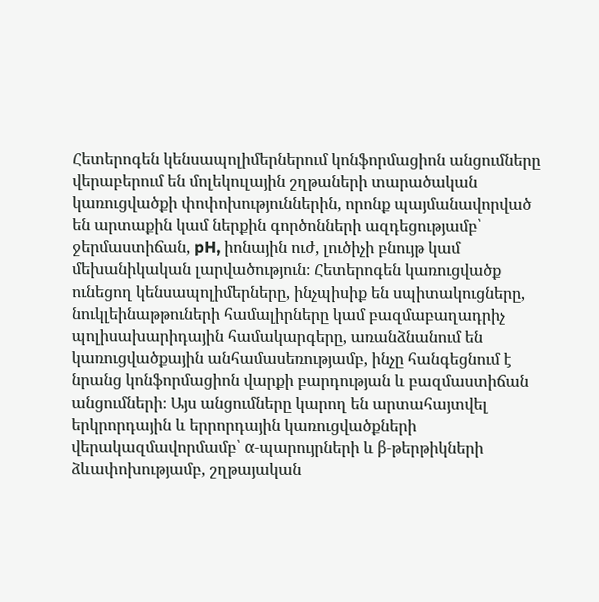Հետերոգեն կենսապոլիմերներում կոնֆորմացիոն անցումները վերաբերում են մոլեկուլային շղթաների տարածական կառուցվածքի փոփոխություններին, որոնք պայմանավորված են արտաքին կամ ներքին գործոնների ազդեցությամբ՝ ջերմաստիճան, pH, իոնային ուժ, լուծիչի բնույթ կամ մեխանիկական լարվածություն։ Հետերոգեն կառուցվածք ունեցող կենսապոլիմերները, ինչպիսիք են սպիտակուցները, նուկլեինաթթուների համալիրները կամ բազմաբաղադրիչ պոլիսախարիդային համակարգերը, առանձնանում են կառուցվածքային անհամասեռությամբ, ինչը հանգեցնում է նրանց կոնֆորմացիոն վարքի բարդության և բազմաստիճան անցումների։ Այս անցումները կարող են արտահայտվել երկրորդային և երրորդային կառուցվածքների վերակազմավորմամբ՝ α-պարույրների և β-թերթիկների ձևափոխությամբ, շղթայական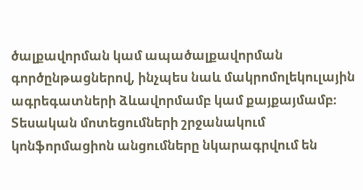ծալքավորման կամ ապածալքավորման գործընթացներով, ինչպես նաև մակրոմոլեկուլային ագրեգատների ձևավորմամբ կամ քայքայմամբ։ Տեսական մոտեցումների շրջանակում կոնֆորմացիոն անցումները նկարագրվում են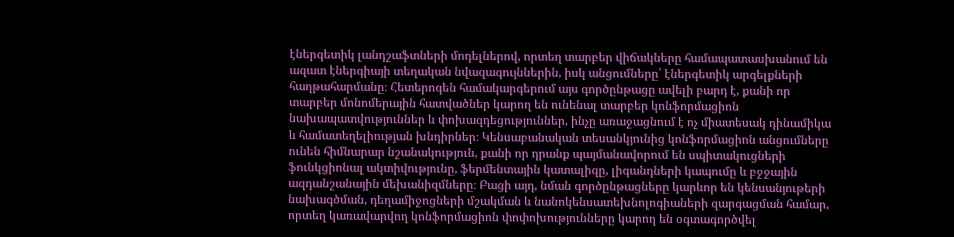էներգետիկ լանդշաֆտների մոդելներով, որտեղ տարբեր վիճակները համապատասխանում են ազատ էներգիայի տեղական նվազագույններին, իսկ անցումները՝ էներգետիկ արգելքների հաղթահարմանը։ Հետերոգեն համակարգերում այս գործընթացը ավելի բարդ է, քանի որ տարբեր մոնոմերային հատվածներ կարող են ունենալ տարբեր կոնֆորմացիոն նախապատվություններ և փոխազդեցություններ, ինչը առաջացնում է ոչ միատեսակ դինամիկա և համատեղելիության խնդիրներ։ Կենսաբանական տեսանկյունից կոնֆորմացիոն անցումները ունեն հիմնարար նշանակություն, քանի որ դրանք պայմանավորում են սպիտակուցների ֆունկցիոնալ ակտիվությունը, ֆերմենտային կատալիզը, լիգանդների կապումը և բջջային ազդանշանային մեխանիզմները։ Բացի այդ, նման գործընթացները կարևոր են կենսանյութերի նախագծման, դեղամիջոցների մշակման և նանոկենսատեխնոլոգիաների զարգացման համար, որտեղ կառավարվող կոնֆորմացիոն փոփոխությունները կարող են օգտագործվել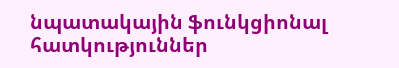նպատակային ֆունկցիոնալ հատկություններ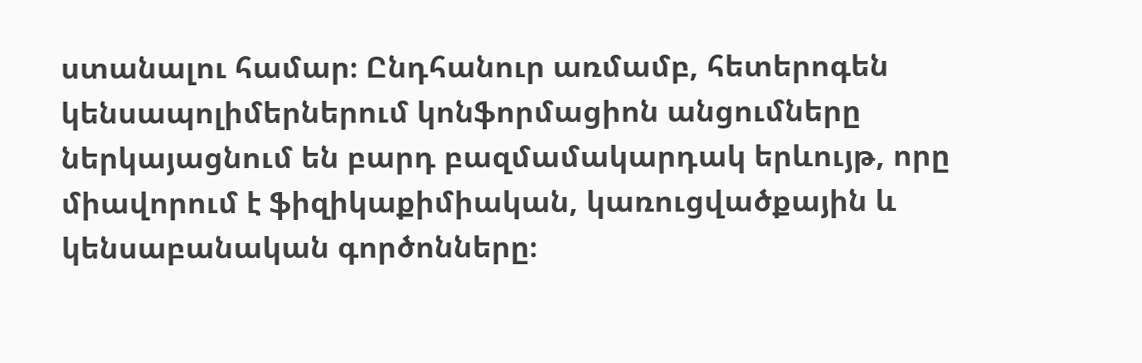ստանալու համար։ Ընդհանուր առմամբ, հետերոգեն կենսապոլիմերներում կոնֆորմացիոն անցումները ներկայացնում են բարդ բազմամակարդակ երևույթ, որը միավորում է ֆիզիկաքիմիական, կառուցվածքային և կենսաբանական գործոնները։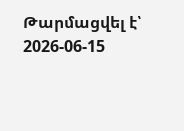Թարմացվել է՝ 2026-06-15